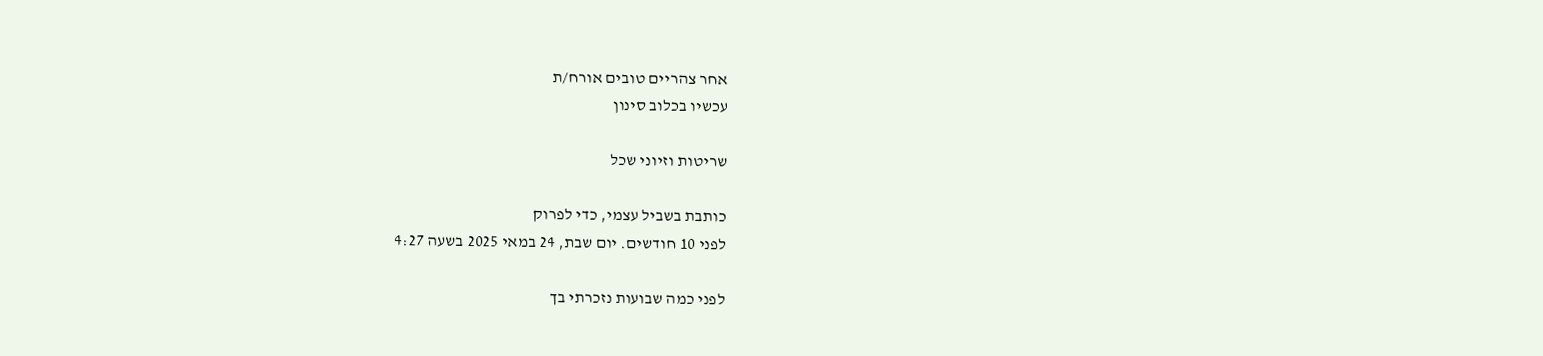אחר צהריים טובים אורח/ת
עכשיו בכלוב סינון

שריטות וזיוני שכל

כותבת בשביל עצמי, כדי לפרוק
לפני 10 חודשים. יום שבת, 24 במאי 2025 בשעה 4:27

לפני כמה שבועות נזכרתי בך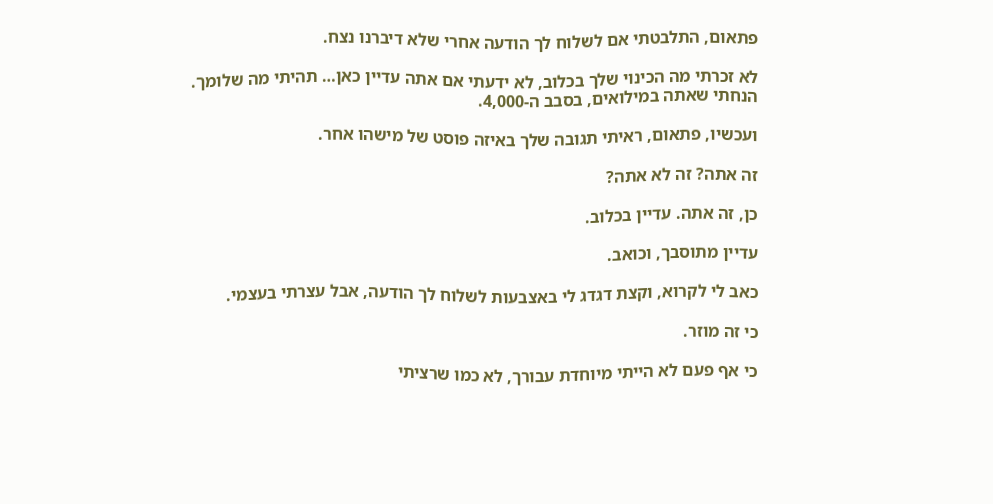פתאום, התלבטתי אם לשלוח לך הודעה אחרי שלא דיברנו נצח.

לא זכרתי מה הכינוי שלך בכלוב, לא ידעתי אם אתה עדיין כאן… תהיתי מה שלומך. הנחתי שאתה במילואים, בסבב ה-4,000.

ועכשיו, פתאום, ראיתי תגובה שלך באיזה פוסט של מישהו אחר.

זה אתה? זה לא אתה?

כן, זה אתה. עדיין בכלוב.

עדיין מתוסבך, וכואב.

כאב לי לקרוא, וקצת דגדג לי באצבעות לשלוח לך הודעה, אבל עצרתי בעצמי.

כי זה מוזר.

כי אף פעם לא הייתי מיוחדת עבורך, לא כמו שרציתי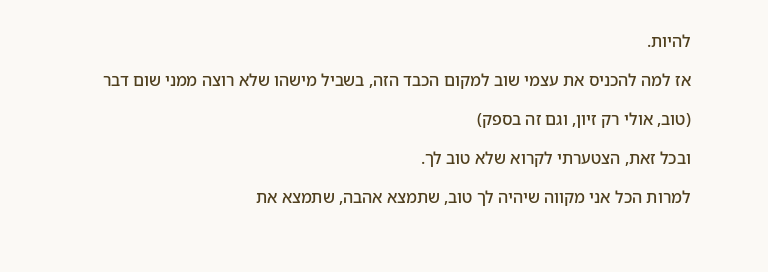להיות.

אז למה להכניס את עצמי שוב למקום הכבד הזה, בשביל מישהו שלא רוצה ממני שום דבר

(טוב, אולי רק זיון, וגם זה בספק)

ובכל זאת, הצטערתי לקרוא שלא טוב לך.

למרות הכל אני מקווה שיהיה לך טוב, שתמצא אהבה, שתמצא את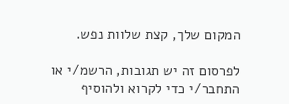המקום שלך, קצת שלוות נפש.

לפרסום זה יש תגובות, הרשמ/י או התחבר/י כדי לקרוא ולהוסיף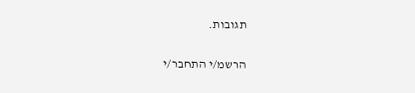תגובות.

הרשמ/י התחבר/י